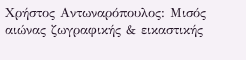Xρήστος Αντωναρόπουλος: Μισός αιώνας ζωγραφικής & εικαστικής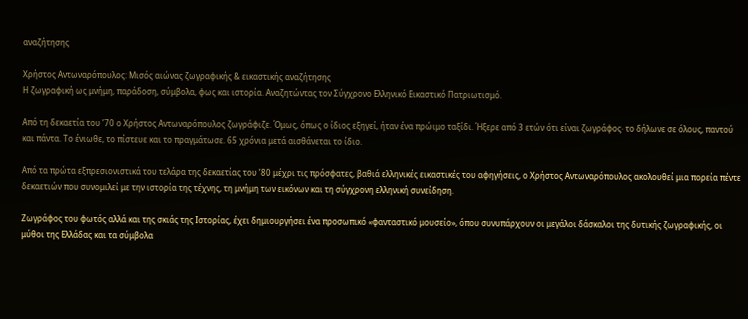αναζήτησης

Xρήστος Αντωναρόπουλος: Μισός αιώνας ζωγραφικής & εικαστικής αναζήτησης
Η ζωγραφική ως μνήμη, παράδοση, σύμβολα, φως και ιστορία. Αναζητώντας τον Σύγχρονο Ελληνικό Εικαστικό Πατριωτισμό.

Από τη δεκαετία του ’70 ο Χρήστος Αντωναρόπουλος ζωγράφιζε. Όμως, όπως ο ίδιος εξηγεί, ήταν ένα πρώιμο ταξίδι. Ήξερε από 3 ετών ότι είναι ζωγράφος· το δήλωνε σε όλους, παντού και πάντα. Το ένιωθε, το πίστευε και το πραγμάτωσε. 65 χρόνια μετά αισθάνεται το ίδιο.

Από τα πρώτα εξπρεσιονιστικά του τελάρα της δεκαετίας του ’80 μέχρι τις πρόσφατες, βαθιά ελληνικές εικαστικές του αφηγήσεις, ο Χρήστος Αντωναρόπουλος ακολουθεί μια πορεία πέντε δεκαετιών που συνομιλεί με την ιστορία της τέχνης, τη μνήμη των εικόνων και τη σύγχρονη ελληνική συνείδηση.

Ζωγράφος του φωτός αλλά και της σκιάς της Ιστορίας, έχει δημιουργήσει ένα προσωπικό «φανταστικό μουσείο», όπου συνυπάρχουν οι μεγάλοι δάσκαλοι της δυτικής ζωγραφικής, οι μύθοι της Ελλάδας και τα σύμβολα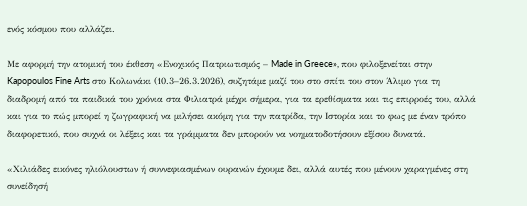ενός κόσμου που αλλάζει.

Με αφορμή την ατομική του έκθεση «Ενοχικός Πατριωτισμός – Made in Greece», που φιλοξενείται στην Kapopoulos Fine Arts στο Κολωνάκι (10.3–26.3.2026), συζητάμε μαζί του στο σπίτι του στον Άλιμο για τη διαδρομή από τα παιδικά του χρόνια στα Φιλιατρά μέχρι σήμερα, για τα ερεθίσματα και τις επιρροές του, αλλά και για το πώς μπορεί η ζωγραφική να μιλήσει ακόμη για την πατρίδα, την Ιστορία και το φως με έναν τρόπο διαφορετικό, που συχνά οι λέξεις και τα γράμματα δεν μπορούν να νοηματοδοτήσουν εξίσου δυνατά.

«Χιλιάδες εικόνες ηλιόλουστων ή συννεφιασμένων ουρανών έχουμε δει, αλλά αυτές που μένουν χαραγμένες στη συνείδησή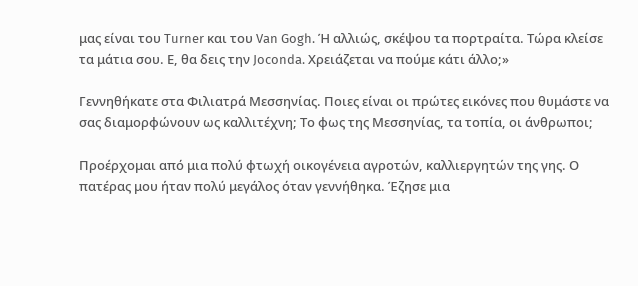μας είναι του Turner και του Van Gogh. Ή αλλιώς, σκέψου τα πορτραίτα. Τώρα κλείσε τα μάτια σου. Ε, θα δεις την Joconda. Χρειάζεται να πούμε κάτι άλλο;»

Γεννηθήκατε στα Φιλιατρά Μεσσηνίας. Ποιες είναι οι πρώτες εικόνες που θυμάστε να σας διαμορφώνουν ως καλλιτέχνη; Το φως της Μεσσηνίας, τα τοπία, οι άνθρωποι;

Προέρχομαι από μια πολύ φτωχή οικογένεια αγροτών, καλλιεργητών της γης. Ο πατέρας μου ήταν πολύ μεγάλος όταν γεννήθηκα. Έζησε μια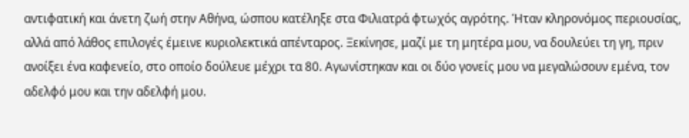αντιφατική και άνετη ζωή στην Αθήνα, ώσπου κατέληξε στα Φιλιατρά φτωχός αγρότης. Ήταν κληρονόμος περιουσίας, αλλά από λάθος επιλογές έμεινε κυριολεκτικά απένταρος. Ξεκίνησε, μαζί με τη μητέρα μου, να δουλεύει τη γη, πριν ανοίξει ένα καφενείο, στο οποίο δούλευε μέχρι τα 80. Αγωνίστηκαν και οι δύο γονείς μου να μεγαλώσουν εμένα, τον αδελφό μου και την αδελφή μου.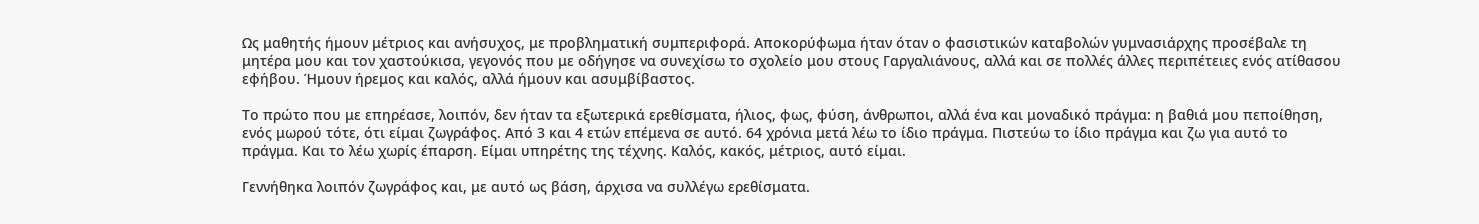Ως μαθητής ήμουν μέτριος και ανήσυχος, με προβληματική συμπεριφορά. Αποκορύφωμα ήταν όταν ο φασιστικών καταβολών γυμνασιάρχης προσέβαλε τη μητέρα μου και τον χαστούκισα, γεγονός που με οδήγησε να συνεχίσω το σχολείο μου στους Γαργαλιάνους, αλλά και σε πολλές άλλες περιπέτειες ενός ατίθασου εφήβου. Ήμουν ήρεμος και καλός, αλλά ήμουν και ασυμβίβαστος.

Το πρώτο που με επηρέασε, λοιπόν, δεν ήταν τα εξωτερικά ερεθίσματα, ήλιος, φως, φύση, άνθρωποι, αλλά ένα και μοναδικό πράγμα: η βαθιά μου πεποίθηση, ενός μωρού τότε, ότι είμαι ζωγράφος. Από 3 και 4 ετών επέμενα σε αυτό. 64 χρόνια μετά λέω το ίδιο πράγμα. Πιστεύω το ίδιο πράγμα και ζω για αυτό το πράγμα. Και το λέω χωρίς έπαρση. Είμαι υπηρέτης της τέχνης. Καλός, κακός, μέτριος, αυτό είμαι.

Γεννήθηκα λοιπόν ζωγράφος και, με αυτό ως βάση, άρχισα να συλλέγω ερεθίσματα.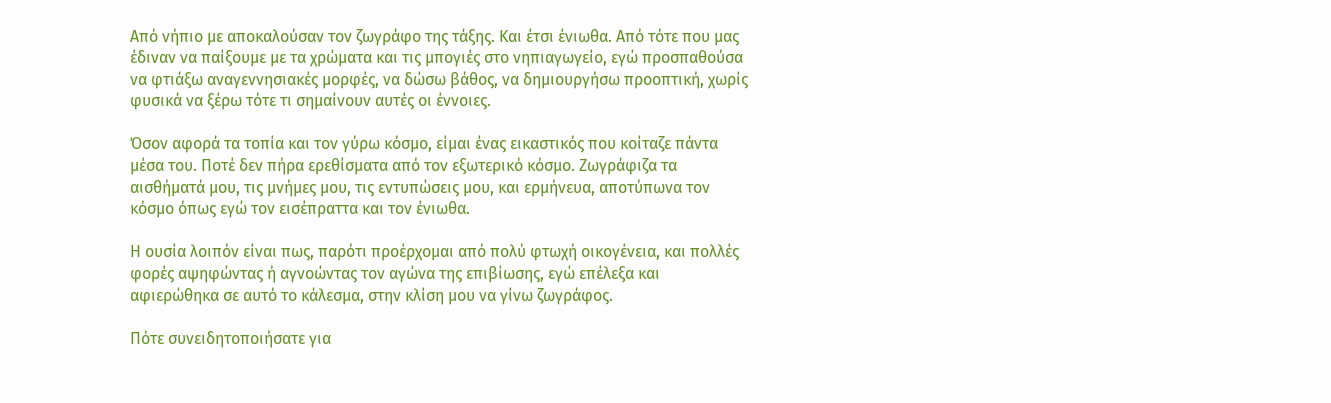Από νήπιο με αποκαλούσαν τον ζωγράφο της τάξης. Και έτσι ένιωθα. Από τότε που μας έδιναν να παίξουμε με τα χρώματα και τις μπογιές στο νηπιαγωγείο, εγώ προσπαθούσα να φτιάξω αναγεννησιακές μορφές, να δώσω βάθος, να δημιουργήσω προοπτική, χωρίς φυσικά να ξέρω τότε τι σημαίνουν αυτές οι έννοιες.

Όσον αφορά τα τοπία και τον γύρω κόσμο, είμαι ένας εικαστικός που κοίταζε πάντα μέσα του. Ποτέ δεν πήρα ερεθίσματα από τον εξωτερικό κόσμο. Ζωγράφιζα τα αισθήματά μου, τις μνήμες μου, τις εντυπώσεις μου, και ερμήνευα, αποτύπωνα τον κόσμο όπως εγώ τον εισέπραττα και τον ένιωθα.

Η ουσία λοιπόν είναι πως, παρότι προέρχομαι από πολύ φτωχή οικογένεια, και πολλές φορές αψηφώντας ή αγνοώντας τον αγώνα της επιβίωσης, εγώ επέλεξα και αφιερώθηκα σε αυτό το κάλεσμα, στην κλίση μου να γίνω ζωγράφος.

Πότε συνειδητοποιήσατε για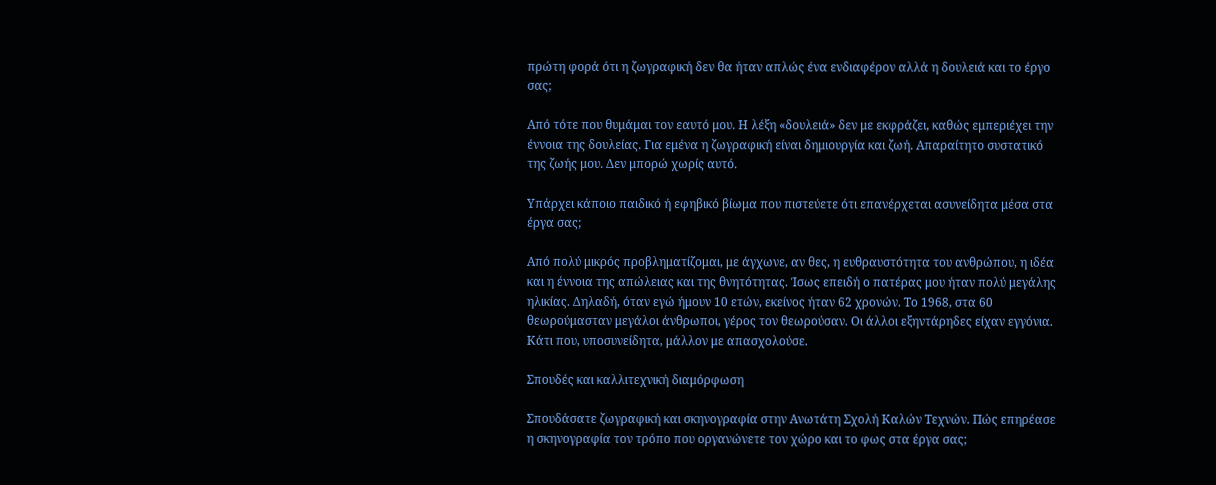πρώτη φορά ότι η ζωγραφική δεν θα ήταν απλώς ένα ενδιαφέρον αλλά η δουλειά και το έργο σας;

Από τότε που θυμάμαι τον εαυτό μου. Η λέξη «δουλειά» δεν με εκφράζει, καθώς εμπεριέχει την έννοια της δουλείας. Για εμένα η ζωγραφική είναι δημιουργία και ζωή. Απαραίτητο συστατικό της ζωής μου. Δεν μπορώ χωρίς αυτό.

Υπάρχει κάποιο παιδικό ή εφηβικό βίωμα που πιστεύετε ότι επανέρχεται ασυνείδητα μέσα στα έργα σας;

Από πολύ μικρός προβληματίζομαι, με άγχωνε, αν θες, η ευθραυστότητα του ανθρώπου, η ιδέα και η έννοια της απώλειας και της θνητότητας. Ίσως επειδή ο πατέρας μου ήταν πολύ μεγάλης ηλικίας. Δηλαδή, όταν εγώ ήμουν 10 ετών, εκείνος ήταν 62 χρονών. Το 1968, στα 60 θεωρούμασταν μεγάλοι άνθρωποι, γέρος τον θεωρούσαν. Οι άλλοι εξηντάρηδες είχαν εγγόνια. Κάτι που, υποσυνείδητα, μάλλον με απασχολούσε.

Σπουδές και καλλιτεχνική διαμόρφωση

Σπουδάσατε ζωγραφική και σκηνογραφία στην Ανωτάτη Σχολή Καλών Τεχνών. Πώς επηρέασε η σκηνογραφία τον τρόπο που οργανώνετε τον χώρο και το φως στα έργα σας;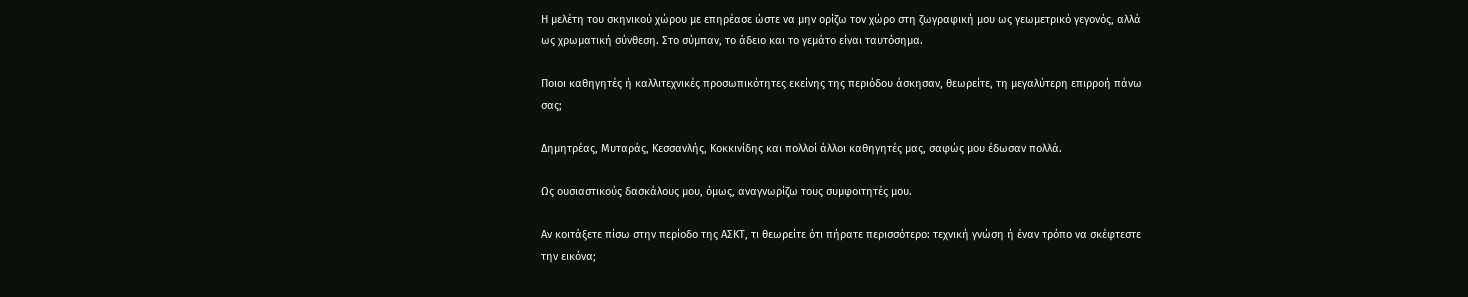Η μελέτη του σκηνικού χώρου με επηρέασε ώστε να μην ορίζω τον χώρο στη ζωγραφική μου ως γεωμετρικό γεγονός, αλλά ως χρωματική σύνθεση. Στο σύμπαν, το άδειο και το γεμάτο είναι ταυτόσημα.

Ποιοι καθηγητές ή καλλιτεχνικές προσωπικότητες εκείνης της περιόδου άσκησαν, θεωρείτε, τη μεγαλύτερη επιρροή πάνω σας;

Δημητρέας, Μυταράς, Κεσσανλής, Κοκκινίδης και πολλοί άλλοι καθηγητές μας, σαφώς μου έδωσαν πολλά.

Ως ουσιαστικούς δασκάλους μου, όμως, αναγνωρίζω τους συμφοιτητές μου.

Αν κοιτάξετε πίσω στην περίοδο της ΑΣΚΤ, τι θεωρείτε ότι πήρατε περισσότερο: τεχνική γνώση ή έναν τρόπο να σκέφτεστε την εικόνα;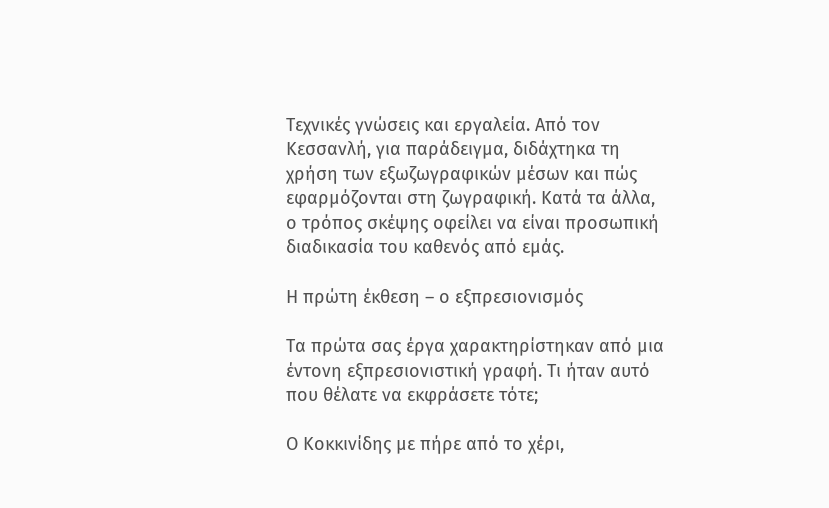Τεχνικές γνώσεις και εργαλεία. Από τον Κεσσανλή, για παράδειγμα, διδάχτηκα τη χρήση των εξωζωγραφικών μέσων και πώς εφαρμόζονται στη ζωγραφική. Κατά τα άλλα, ο τρόπος σκέψης οφείλει να είναι προσωπική διαδικασία του καθενός από εμάς.

Η πρώτη έκθεση – ο εξπρεσιονισμός

Τα πρώτα σας έργα χαρακτηρίστηκαν από μια έντονη εξπρεσιονιστική γραφή. Τι ήταν αυτό που θέλατε να εκφράσετε τότε;

Ο Κοκκινίδης με πήρε από το χέρι,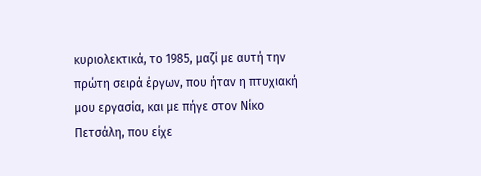κυριολεκτικά, το 1985, μαζί με αυτή την πρώτη σειρά έργων, που ήταν η πτυχιακή μου εργασία, και με πήγε στον Νίκο Πετσάλη, που είχε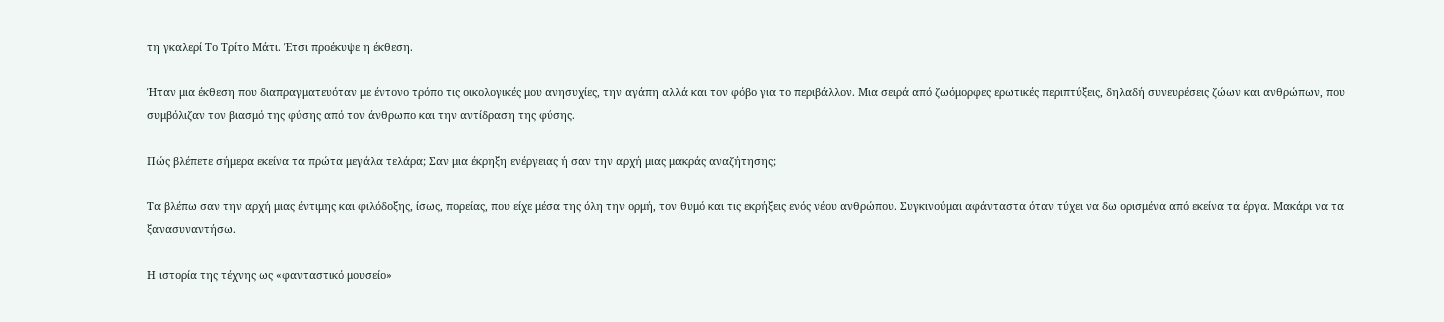τη γκαλερί Το Τρίτο Μάτι. Έτσι προέκυψε η έκθεση.

Ήταν μια έκθεση που διαπραγματευόταν με έντονο τρόπο τις οικολογικές μου ανησυχίες, την αγάπη αλλά και τον φόβο για το περιβάλλον. Μια σειρά από ζωόμορφες ερωτικές περιπτύξεις, δηλαδή συνευρέσεις ζώων και ανθρώπων, που συμβόλιζαν τον βιασμό της φύσης από τον άνθρωπο και την αντίδραση της φύσης.

Πώς βλέπετε σήμερα εκείνα τα πρώτα μεγάλα τελάρα; Σαν μια έκρηξη ενέργειας ή σαν την αρχή μιας μακράς αναζήτησης;

Τα βλέπω σαν την αρχή μιας έντιμης και φιλόδοξης, ίσως, πορείας, που είχε μέσα της όλη την ορμή, τον θυμό και τις εκρήξεις ενός νέου ανθρώπου. Συγκινούμαι αφάνταστα όταν τύχει να δω ορισμένα από εκείνα τα έργα. Μακάρι να τα ξανασυναντήσω.

Η ιστορία της τέχνης ως «φανταστικό μουσείο»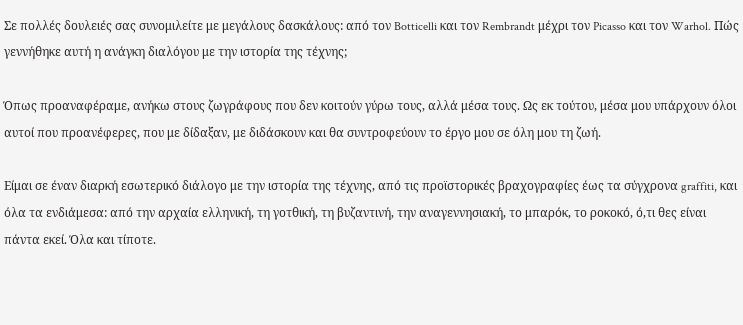Σε πολλές δουλειές σας συνομιλείτε με μεγάλους δασκάλους: από τον Botticelli και τον Rembrandt μέχρι τον Picasso και τον Warhol. Πώς γεννήθηκε αυτή η ανάγκη διαλόγου με την ιστορία της τέχνης;

Όπως προαναφέραμε, ανήκω στους ζωγράφους που δεν κοιτούν γύρω τους, αλλά μέσα τους. Ως εκ τούτου, μέσα μου υπάρχουν όλοι αυτοί που προανέφερες, που με δίδαξαν, με διδάσκουν και θα συντροφεύουν το έργο μου σε όλη μου τη ζωή.

Είμαι σε έναν διαρκή εσωτερικό διάλογο με την ιστορία της τέχνης, από τις προϊστορικές βραχογραφίες έως τα σύγχρονα graffiti, και όλα τα ενδιάμεσα: από την αρχαία ελληνική, τη γοτθική, τη βυζαντινή, την αναγεννησιακή, το μπαρόκ, το ροκοκό, ό,τι θες είναι πάντα εκεί. Όλα και τίποτε.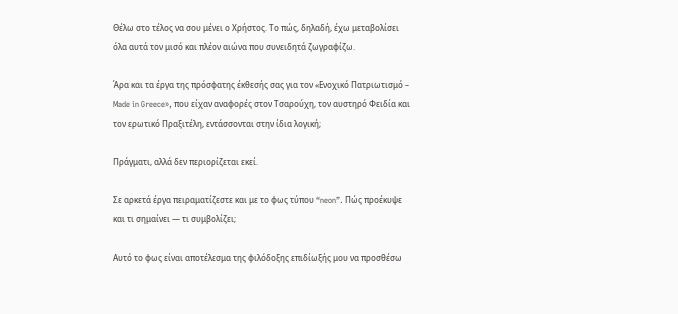Θέλω στο τέλος να σου μένει ο Χρήστος. Το πώς, δηλαδή, έχω μεταβολίσει όλα αυτά τον μισό και πλέον αιώνα που συνειδητά ζωγραφίζω.

Άρα και τα έργα της πρόσφατης έκθεσής σας για τον «Ενοχικό Πατριωτισμό – Made in Greece», που είχαν αναφορές στον Τσαρούχη, τον αυστηρό Φειδία και τον ερωτικό Πραξιτέλη, εντάσσονται στην ίδια λογική;

Πράγματι, αλλά δεν περιορίζεται εκεί.

Σε αρκετά έργα πειραματίζεστε και με το φως τύπου “neon”. Πώς προέκυψε και τι σημαίνει — τι συμβολίζει;

Αυτό το φως είναι αποτέλεσμα της φιλόδοξης επιδίωξής μου να προσθέσω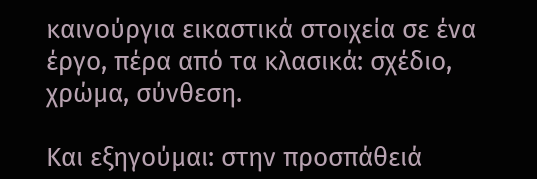καινούργια εικαστικά στοιχεία σε ένα έργο, πέρα από τα κλασικά: σχέδιο, χρώμα, σύνθεση.

Και εξηγούμαι: στην προσπάθειά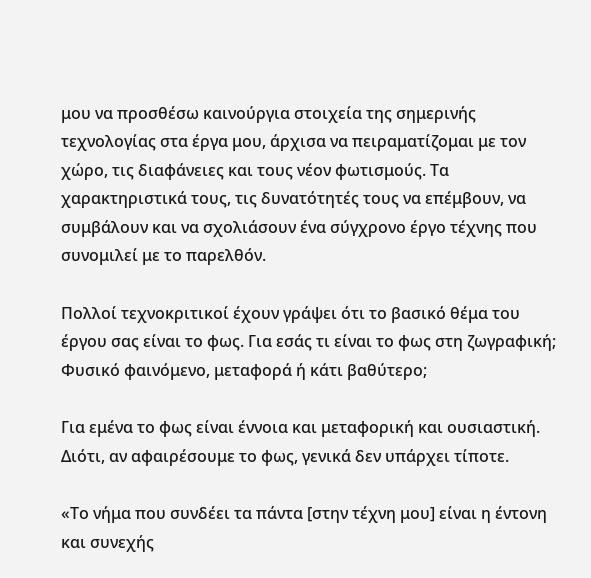μου να προσθέσω καινούργια στοιχεία της σημερινής τεχνολογίας στα έργα μου, άρχισα να πειραματίζομαι με τον χώρο, τις διαφάνειες και τους νέον φωτισμούς. Τα χαρακτηριστικά τους, τις δυνατότητές τους να επέμβουν, να συμβάλουν και να σχολιάσουν ένα σύγχρονο έργο τέχνης που συνομιλεί με το παρελθόν.

Πολλοί τεχνοκριτικοί έχουν γράψει ότι το βασικό θέμα του έργου σας είναι το φως. Για εσάς τι είναι το φως στη ζωγραφική; Φυσικό φαινόμενο, μεταφορά ή κάτι βαθύτερο;

Για εμένα το φως είναι έννοια και μεταφορική και ουσιαστική. Διότι, αν αφαιρέσουμε το φως, γενικά δεν υπάρχει τίποτε.

«Το νήμα που συνδέει τα πάντα [στην τέχνη μου] είναι η έντονη και συνεχής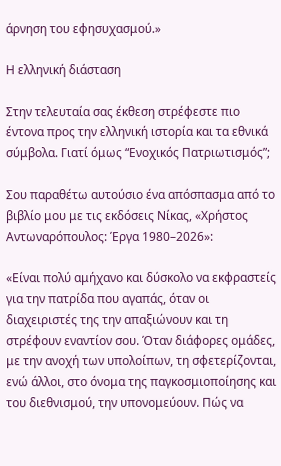άρνηση του εφησυχασμού.»

Η ελληνική διάσταση

Στην τελευταία σας έκθεση στρέφεστε πιο έντονα προς την ελληνική ιστορία και τα εθνικά σύμβολα. Γιατί όμως “Ενοχικός Πατριωτισμός”;

Σου παραθέτω αυτούσιο ένα απόσπασμα από το βιβλίο μου με τις εκδόσεις Νίκας, «Χρήστος Αντωναρόπουλος: Έργα 1980–2026»:

«Είναι πολύ αμήχανο και δύσκολο να εκφραστείς για την πατρίδα που αγαπάς, όταν οι διαχειριστές της την απαξιώνουν και τη στρέφουν εναντίον σου. Όταν διάφορες ομάδες, με την ανοχή των υπολοίπων, τη σφετερίζονται, ενώ άλλοι, στο όνομα της παγκοσμιοποίησης και του διεθνισμού, την υπονομεύουν. Πώς να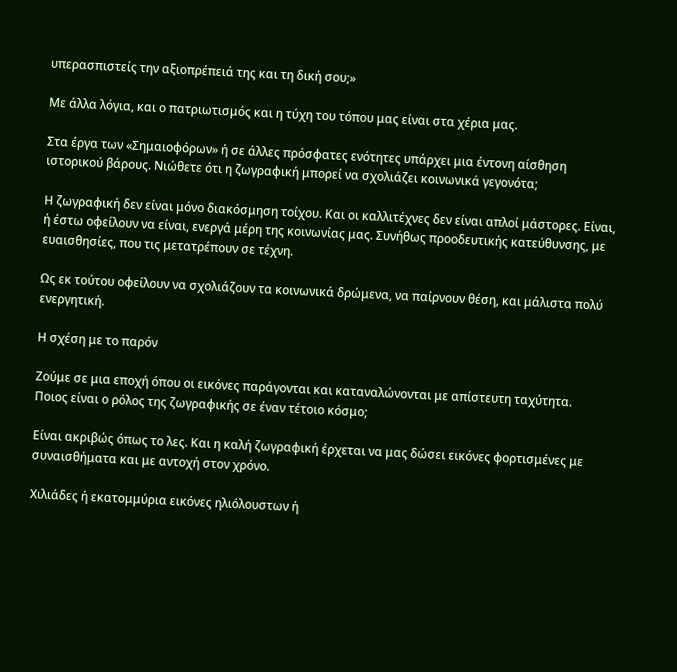υπερασπιστείς την αξιοπρέπειά της και τη δική σου;»

Με άλλα λόγια, και ο πατριωτισμός και η τύχη του τόπου μας είναι στα χέρια μας.

Στα έργα των «Σημαιοφόρων» ή σε άλλες πρόσφατες ενότητες υπάρχει μια έντονη αίσθηση ιστορικού βάρους. Νιώθετε ότι η ζωγραφική μπορεί να σχολιάζει κοινωνικά γεγονότα;

Η ζωγραφική δεν είναι μόνο διακόσμηση τοίχου. Και οι καλλιτέχνες δεν είναι απλοί μάστορες. Είναι, ή έστω οφείλουν να είναι, ενεργά μέρη της κοινωνίας μας. Συνήθως προοδευτικής κατεύθυνσης, με ευαισθησίες, που τις μετατρέπουν σε τέχνη.

Ως εκ τούτου οφείλουν να σχολιάζουν τα κοινωνικά δρώμενα, να παίρνουν θέση, και μάλιστα πολύ ενεργητική.

Η σχέση με το παρόν

Ζούμε σε μια εποχή όπου οι εικόνες παράγονται και καταναλώνονται με απίστευτη ταχύτητα. Ποιος είναι ο ρόλος της ζωγραφικής σε έναν τέτοιο κόσμο;

Είναι ακριβώς όπως το λες. Και η καλή ζωγραφική έρχεται να μας δώσει εικόνες φορτισμένες με συναισθήματα και με αντοχή στον χρόνο.

Χιλιάδες ή εκατομμύρια εικόνες ηλιόλουστων ή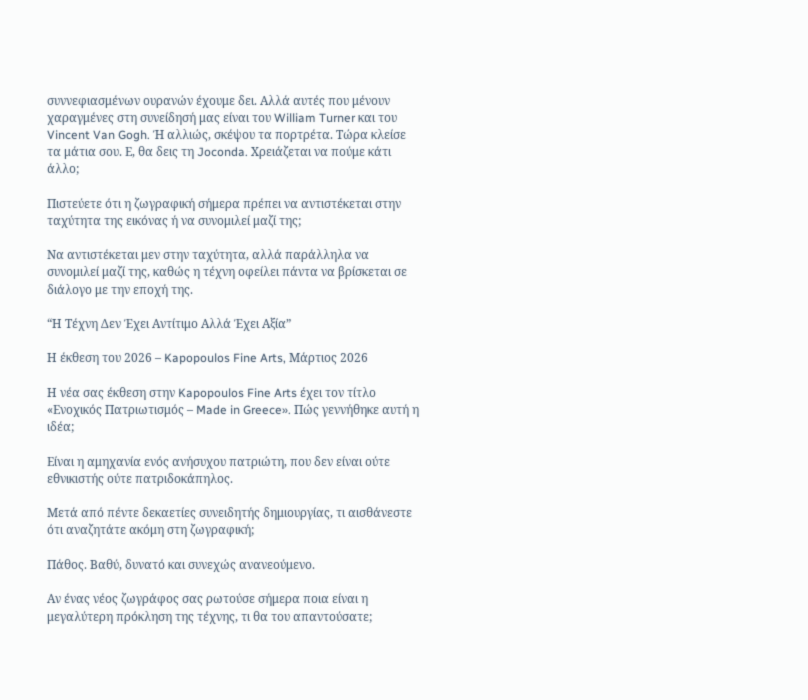συννεφιασμένων ουρανών έχουμε δει. Αλλά αυτές που μένουν χαραγμένες στη συνείδησή μας είναι του William Turner και του Vincent Van Gogh. Ή αλλιώς, σκέψου τα πορτρέτα. Τώρα κλείσε τα μάτια σου. Ε, θα δεις τη Joconda. Χρειάζεται να πούμε κάτι άλλο;

Πιστεύετε ότι η ζωγραφική σήμερα πρέπει να αντιστέκεται στην ταχύτητα της εικόνας ή να συνομιλεί μαζί της;

Να αντιστέκεται μεν στην ταχύτητα, αλλά παράλληλα να συνομιλεί μαζί της, καθώς η τέχνη οφείλει πάντα να βρίσκεται σε διάλογο με την εποχή της.

“Η Τέχνη Δεν Έχει Αντίτιμο Αλλά Έχει Αξία”

Η έκθεση του 2026 – Kapopoulos Fine Arts, Μάρτιος 2026

Η νέα σας έκθεση στην Kapopoulos Fine Arts έχει τον τίτλο «Ενοχικός Πατριωτισμός – Made in Greece». Πώς γεννήθηκε αυτή η ιδέα;

Είναι η αμηχανία ενός ανήσυχου πατριώτη, που δεν είναι ούτε εθνικιστής ούτε πατριδοκάπηλος.

Μετά από πέντε δεκαετίες συνειδητής δημιουργίας, τι αισθάνεστε ότι αναζητάτε ακόμη στη ζωγραφική;

Πάθος. Βαθύ, δυνατό και συνεχώς ανανεούμενο.

Αν ένας νέος ζωγράφος σας ρωτούσε σήμερα ποια είναι η μεγαλύτερη πρόκληση της τέχνης, τι θα του απαντούσατε;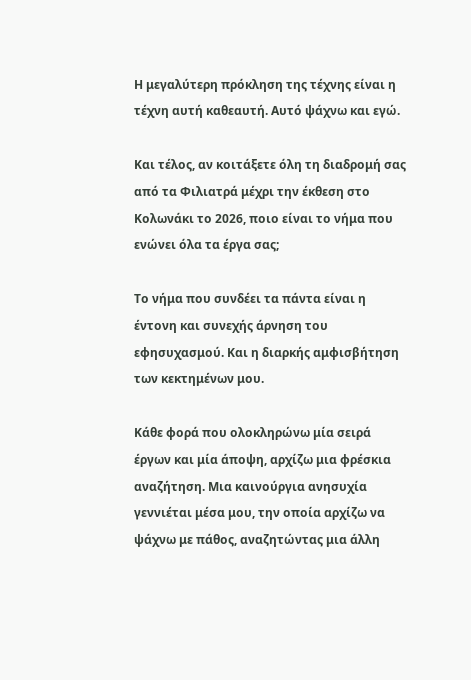Η μεγαλύτερη πρόκληση της τέχνης είναι η τέχνη αυτή καθεαυτή. Αυτό ψάχνω και εγώ.

Και τέλος, αν κοιτάξετε όλη τη διαδρομή σας από τα Φιλιατρά μέχρι την έκθεση στο Κολωνάκι το 2026, ποιο είναι το νήμα που ενώνει όλα τα έργα σας;

Το νήμα που συνδέει τα πάντα είναι η έντονη και συνεχής άρνηση του εφησυχασμού. Και η διαρκής αμφισβήτηση των κεκτημένων μου.

Κάθε φορά που ολοκληρώνω μία σειρά έργων και μία άποψη, αρχίζω μια φρέσκια αναζήτηση. Μια καινούργια ανησυχία γεννιέται μέσα μου, την οποία αρχίζω να ψάχνω με πάθος, αναζητώντας μια άλλη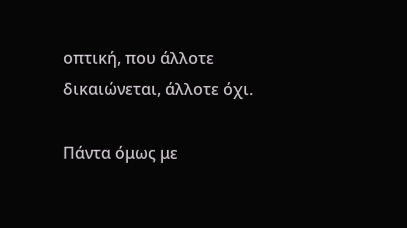οπτική, που άλλοτε δικαιώνεται, άλλοτε όχι.

Πάντα όμως με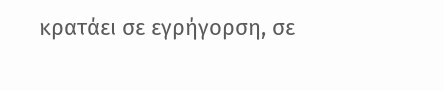κρατάει σε εγρήγορση, σε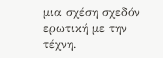μια σχέση σχεδόν ερωτική με την τέχνη.